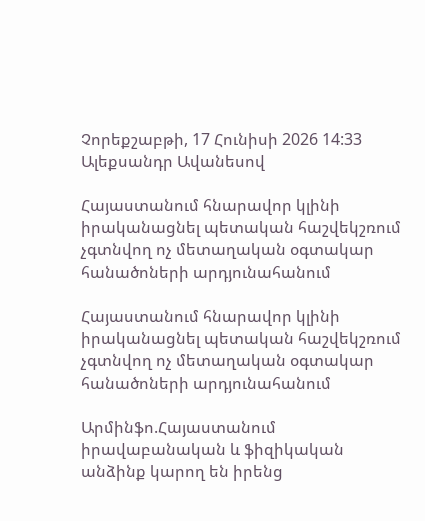Չորեքշաբթի, 17 Հունիսի 2026 14:33
Ալեքսանդր Ավանեսով

Հայաստանում հնարավոր կլինի իրականացնել պետական հաշվեկշռում չգտնվող ոչ մետաղական օգտակար հանածոների արդյունահանում

Հայաստանում հնարավոր կլինի իրականացնել պետական հաշվեկշռում չգտնվող ոչ մետաղական օգտակար հանածոների արդյունահանում

Արմինֆո.Հայաստանում իրավաբանական և ֆիզիկական անձինք կարող են իրենց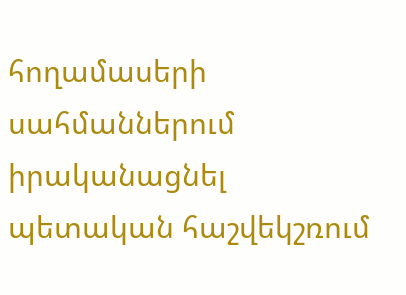հողամասերի սահմաններում իրականացնել պետական հաշվեկշռում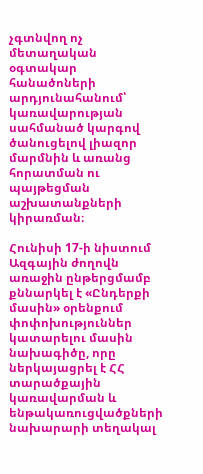չգտնվող ոչ մետաղական օգտակար հանածոների արդյունահանում՝ կառավարության սահմանած կարգով ծանուցելով լիազոր մարմնին և առանց հորատման ու պայթեցման աշխատանքների կիրառման։

Հունիսի 17-ի նիստում Ազգային ժողովն առաջին ընթերցմամբ քննարկել է «Ընդերքի մասին» օրենքում փոփոխություններ կատարելու մասին նախագիծը, որը ներկայացրել է ՀՀ տարածքային կառավարման և ենթակառուցվածքների նախարարի տեղակալ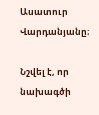Ասատուր Վարդանյանը։

Նշվել է, որ նախագծի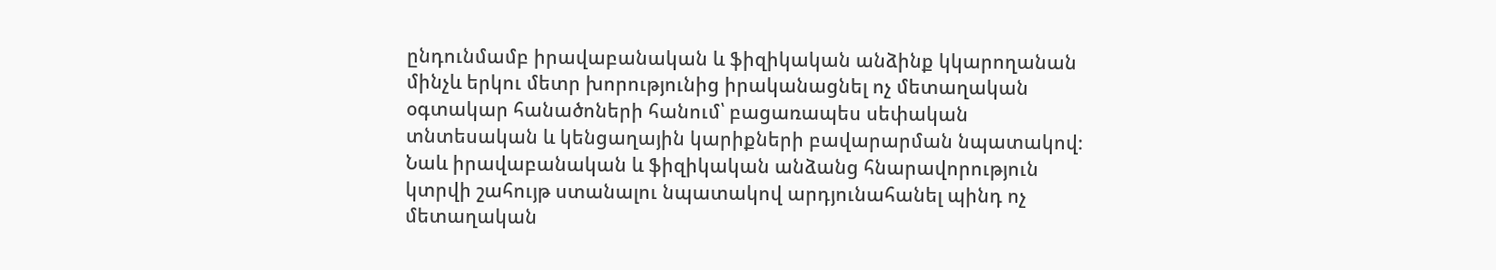ընդունմամբ իրավաբանական և ֆիզիկական անձինք կկարողանան մինչև երկու մետր խորությունից իրականացնել ոչ մետաղական օգտակար հանածոների հանում՝ բացառապես սեփական տնտեսական և կենցաղային կարիքների բավարարման նպատակով։ Նաև իրավաբանական և ֆիզիկական անձանց հնարավորություն կտրվի շահույթ ստանալու նպատակով արդյունահանել պինդ ոչ մետաղական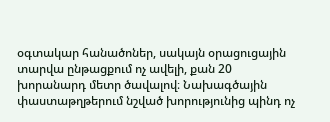օգտակար հանածոներ, սակայն օրացուցային տարվա ընթացքում ոչ ավելի, քան 20 խորանարդ մետր ծավալով։ Նախագծային փաստաթղթերում նշված խորությունից պինդ ոչ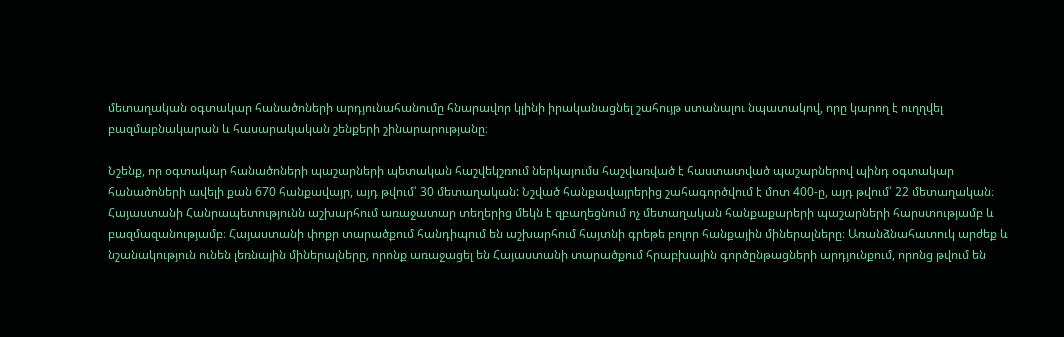մետաղական օգտակար հանածոների արդյունահանումը հնարավոր կլինի իրականացնել շահույթ ստանալու նպատակով, որը կարող է ուղղվել բազմաբնակարան և հասարակական շենքերի շինարարությանը։

Նշենք, որ օգտակար հանածոների պաշարների պետական հաշվեկշռում ներկայումս հաշվառված է հաստատված պաշարներով պինդ օգտակար հանածոների ավելի քան 670 հանքավայր, այդ թվում՝ 30 մետաղական: Նշված հանքավայրերից շահագործվում է մոտ 400-ը, այդ թվում՝ 22 մետաղական։ Հայաստանի Հանրապետությունն աշխարհում առաջատար տեղերից մեկն է զբաղեցնում ոչ մետաղական հանքաքարերի պաշարների հարստությամբ և բազմազանությամբ։ Հայաստանի փոքր տարածքում հանդիպում են աշխարհում հայտնի գրեթե բոլոր հանքային միներալները։ Առանձնահատուկ արժեք և նշանակություն ունեն լեռնային միներալները, որոնք առաջացել են Հայաստանի տարածքում հրաբխային գործընթացների արդյունքում, որոնց թվում են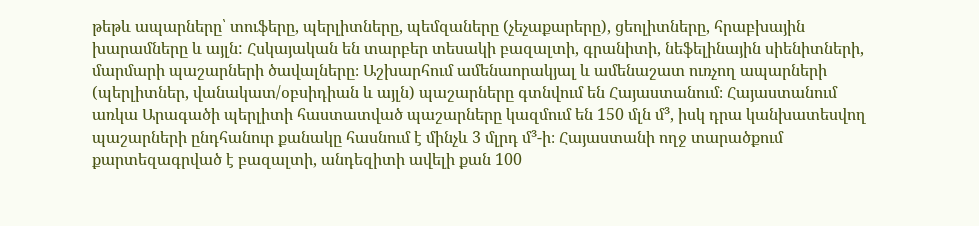թեթև ապարները՝ տուֆերը, պերլիտները, պեմզաները (չեչաքարերը), ցեոլիտները, հրաբխային խարամները և այլն: Հսկայական են տարբեր տեսակի բազալտի, գրանիտի, նեֆելինային սիենիտների, մարմարի պաշարների ծավալները։ Աշխարհում ամենաորակյալ և ամենաշատ ուռչող ապարների (պերլիտներ, վանակատ/օբսիդիան և այլն) պաշարները գտնվում են Հայաստանում։ Հայաստանում առկա Արագածի պերլիտի հաստատված պաշարները կազմում են 150 մլն մ³, իսկ դրա կանխատեսվող պաշարների ընդհանուր քանակը հասնում է մինչև 3 մլրդ մ³-ի։ Հայաստանի ողջ տարածքում քարտեզագրված է բազալտի, անդեզիտի ավելի քան 100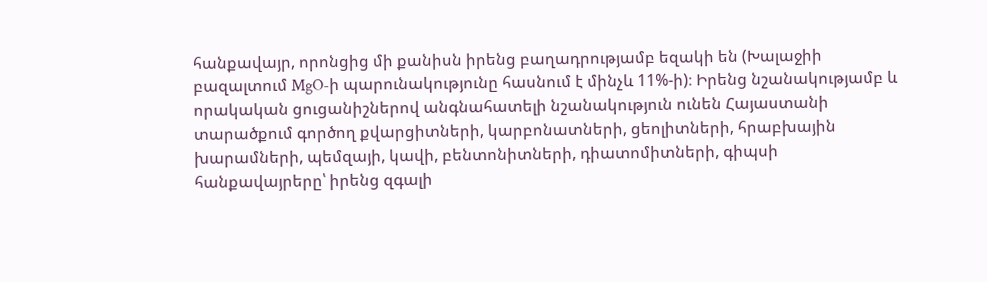հանքավայր, որոնցից մի քանիսն իրենց բաղադրությամբ եզակի են (Խալաջիի բազալտում MgO-ի պարունակությունը հասնում է մինչև 11%-ի)։ Իրենց նշանակությամբ և որակական ցուցանիշներով անգնահատելի նշանակություն ունեն Հայաստանի տարածքում գործող քվարցիտների, կարբոնատների, ցեոլիտների, հրաբխային խարամների, պեմզայի, կավի, բենտոնիտների, դիատոմիտների, գիպսի հանքավայրերը՝ իրենց զգալի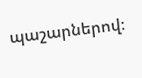պաշարներով։